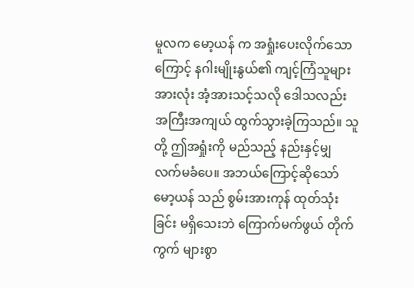မူလက မော့ယန် က အရှုံးပေးလိုက်သောကြောင့် နဂါးမျိုးနွယ်၏ ကျင့်ကြံသူများ အားလုံး အံ့အားသင့်သလို ဒေါသလည်း အကြီးအကျယ် ထွက်သွားခဲ့ကြသည်။ သူတို့ ဤအရှုံးကို မည်သည့် နည်းနှင့်မျှ လက်မခံပေ။ အဘယ်ကြောင့်ဆိုသော် မော့ယန် သည် စွမ်းအားကုန် ထုတ်သုံးခြင်း မရှိသေးဘဲ ကြောက်မက်ဖွယ် တိုက်ကွက် များစွာ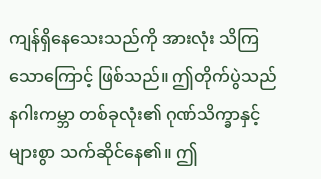ကျန်ရှိနေသေးသည်ကို အားလုံး သိကြသောကြောင့် ဖြစ်သည်။ ဤတိုက်ပွဲသည် နဂါးကမ္ဘာ တစ်ခုလုံး၏ ဂုဏ်သိက္ခာနှင့် များစွာ သက်ဆိုင်နေ၏။ ဤ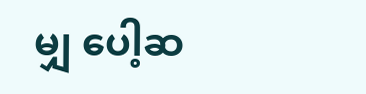မျှ ပေါ့ဆ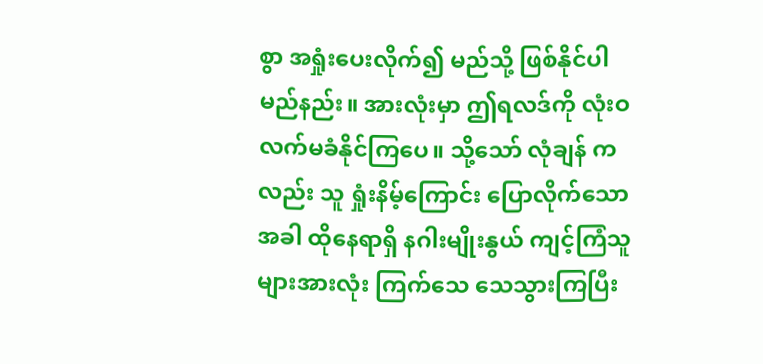စွာ အရှုံးပေးလိုက်၍ မည်သို့ ဖြစ်နိုင်ပါမည်နည်း။ အားလုံးမှာ ဤရလဒ်ကို လုံးဝ လက်မခံနိုင်ကြပေ။ သို့သော် လုံချန် ကလည်း သူ ရှုံးနိမ့်ကြောင်း ပြောလိုက်သောအခါ ထိုနေရာရှိ နဂါးမျိုးနွယ် ကျင့်ကြံသူများအားလုံး ကြက်သေ သေသွားကြပြီး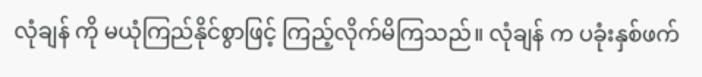လုံချန် ကို မယုံကြည်နိုင်စွာဖြင့် ကြည့်လိုက်မိကြသည်။ လုံချန် က ပခုံးနှစ်ဖက်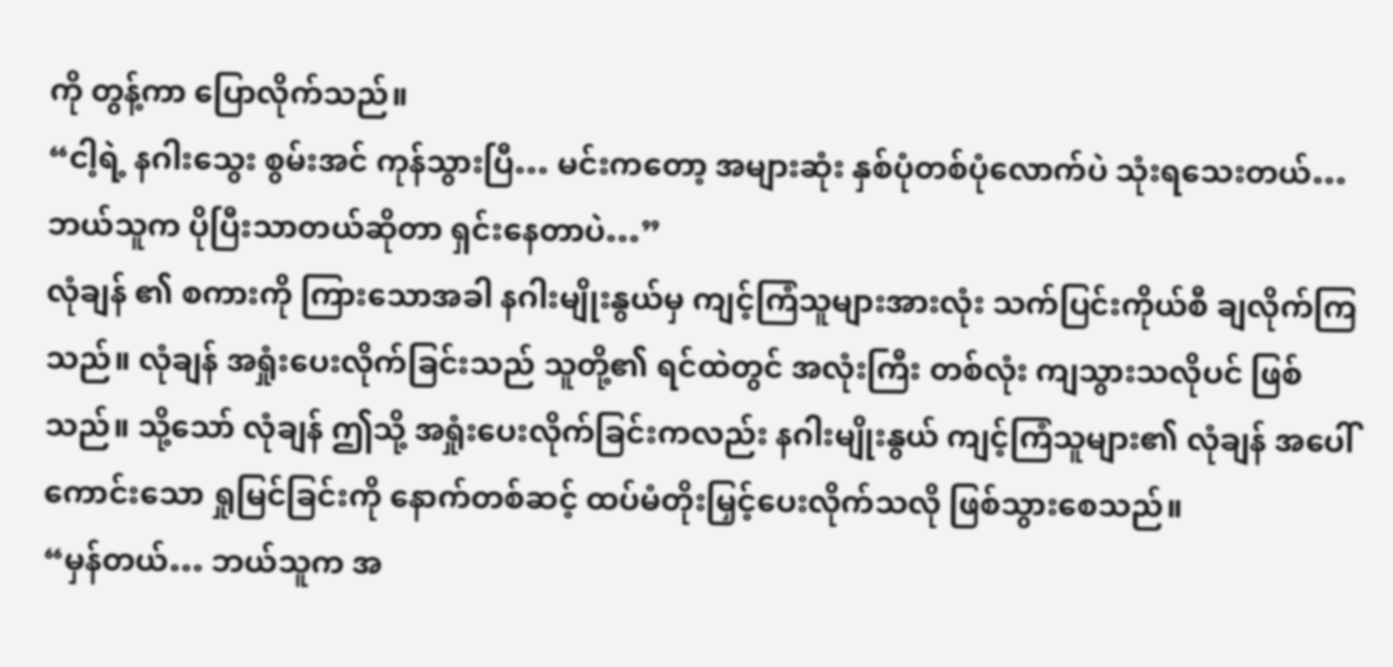ကို တွန့်ကာ ပြောလိုက်သည်။
“ငါ့ရဲ့ နဂါးသွေး စွမ်းအင် ကုန်သွားပြီ… မင်းကတော့ အများဆုံး နှစ်ပုံတစ်ပုံလောက်ပဲ သုံးရသေးတယ်… ဘယ်သူက ပိုပြီးသာတယ်ဆိုတာ ရှင်းနေတာပဲ…”
လုံချန် ၏ စကားကို ကြားသောအခါ နဂါးမျိုးနွယ်မှ ကျင့်ကြံသူများအားလုံး သက်ပြင်းကိုယ်စီ ချလိုက်ကြသည်။ လုံချန် အရှုံးပေးလိုက်ခြင်းသည် သူတို့၏ ရင်ထဲတွင် အလုံးကြီး တစ်လုံး ကျသွားသလိုပင် ဖြစ်သည်။ သို့သော် လုံချန် ဤသို့ အရှုံးပေးလိုက်ခြင်းကလည်း နဂါးမျိုးနွယ် ကျင့်ကြံသူများ၏ လုံချန် အပေါ် ကောင်းသော ရှုမြင်ခြင်းကို နောက်တစ်ဆင့် ထပ်မံတိုးမြှင့်ပေးလိုက်သလို ဖြစ်သွားစေသည်။
“မှန်တယ်… ဘယ်သူက အ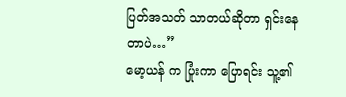ပြတ်အသတ် သာတယ်ဆိုတာ ရှင်းနေတာပဲ…”
မော့ယန် က ပြုံးကာ ပြောရင်း သူ့၏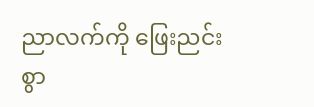ညာလက်ကို ဖြေးညင်းစွာ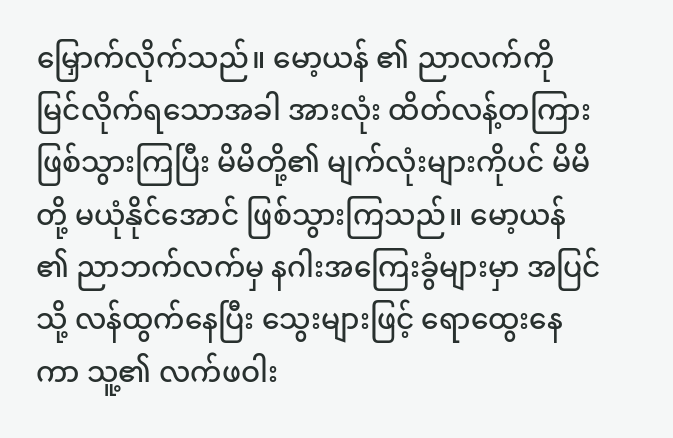မြှောက်လိုက်သည်။ မော့ယန် ၏ ညာလက်ကို မြင်လိုက်ရသောအခါ အားလုံး ထိတ်လန့်တကြား ဖြစ်သွားကြပြီး မိမိတို့၏ မျက်လုံးများကိုပင် မိမိတို့ မယုံနိုင်အောင် ဖြစ်သွားကြသည်။ မော့ယန် ၏ ညာဘက်လက်မှ နဂါးအကြေးခွံများမှာ အပြင်သို့ လန်ထွက်နေပြီး သွေးများဖြင့် ရောထွေးနေကာ သူ့၏ လက်ဖဝါး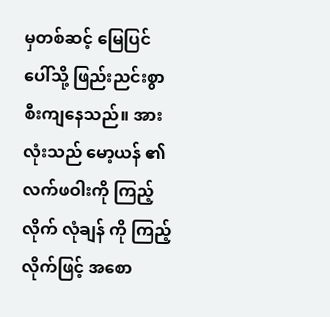မှတစ်ဆင့် မြေပြင်ပေါ်သို့ ဖြည်းညင်းစွာ စီးကျနေသည်။ အားလုံးသည် မော့ယန် ၏ လက်ဖဝါးကို ကြည့်လိုက် လုံချန် ကို ကြည့်လိုက်ဖြင့် အစော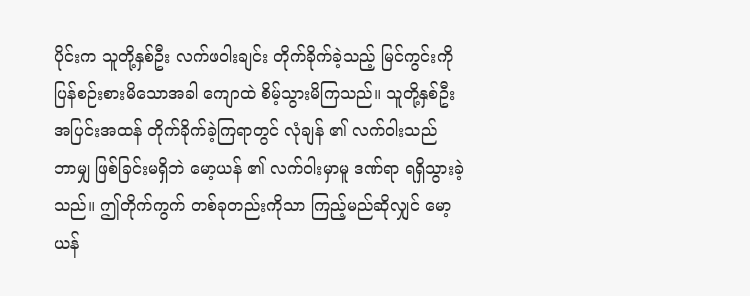ပိုင်းက သူတို့နှစ်ဦး လက်ဖဝါးချင်း တိုက်ခိုက်ခဲ့သည့် မြင်ကွင်းကို ပြန်စဉ်းစားမိသောအခါ ကျောထဲ စိမ့်သွားမိကြသည်။ သူတို့နှစ်ဦး အပြင်းအထန် တိုက်ခိုက်ခဲ့ကြရာတွင် လုံချန် ၏ လက်ဝါးသည် ဘာမျှ ဖြစ်ခြင်းမရှိဘဲ မော့ယန် ၏ လက်ဝါးမှာမူ ဒဏ်ရာ ရရှိသွားခဲ့သည်။ ဤတိုက်ကွက် တစ်ခုတည်းကိုသာ ကြည့်မည်ဆိုလျှင် မော့ယန်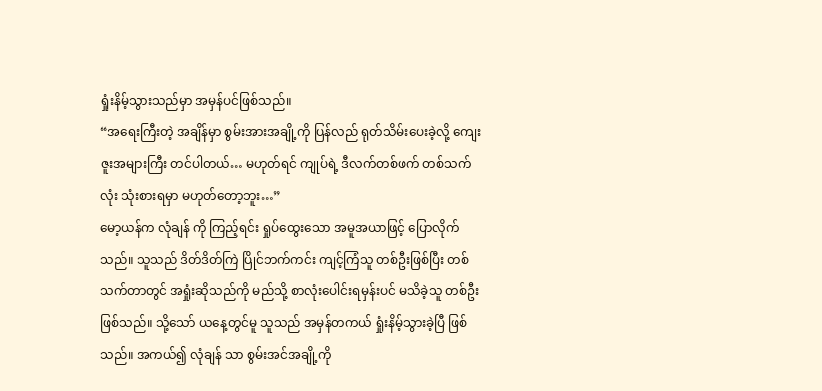ရှုံးနိမ့်သွားသည်မှာ အမှန်ပင်ဖြစ်သည်။
“အရေးကြီးတဲ့ အချိန်မှာ စွမ်းအားအချို့ကို ပြန်လည် ရုတ်သိမ်းပေးခဲ့လို့ ကျေးဇူးအများကြီး တင်ပါတယ်… မဟုတ်ရင် ကျုပ်ရဲ့ ဒီလက်တစ်ဖက် တစ်သက်လုံး သုံးစားရမှာ မဟုတ်တော့ဘူး…”
မော့ယန်က လုံချန် ကို ကြည့်ရင်း ရှုပ်ထွေးသော အမူအယာဖြင့် ပြောလိုက်သည်။ သူသည် ဒိတ်ဒိတ်ကြဲ ပြိုင်ဘက်ကင်း ကျင့်ကြံသူ တစ်ဦးဖြစ်ပြီး တစ်သက်တာတွင် အရှုံးဆိုသည်ကို မည်သို့ စာလုံးပေါင်းရမှန်းပင် မသိခဲ့သူ တစ်ဦးဖြစ်သည်။ သို့သော် ယနေ့တွင်မူ သူသည် အမှန်တကယ် ရှုံးနိမ့်သွားခဲ့ပြီ ဖြစ်သည်။ အကယ်၍ လုံချန် သာ စွမ်းအင်အချို့ကို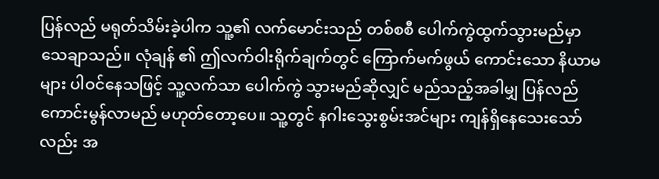ပြန်လည် မရုတ်သိမ်းခဲ့ပါက သူ့၏ လက်မောင်းသည် တစ်စစီ ပေါက်ကွဲထွက်သွားမည်မှာ သေချာသည်။ လုံချန် ၏ ဤလက်ဝါးရိုက်ချက်တွင် ကြောက်မက်ဖွယ် ကောင်းသော နိယာမများ ပါဝင်နေသဖြင့် သူ့လက်သာ ပေါက်ကွဲ သွားမည်ဆိုလျှင် မည်သည့်အခါမျှ ပြန်လည် ကောင်းမွန်လာမည် မဟုတ်တော့ပေ။ သူ့တွင် နဂါးသွေးစွမ်းအင်များ ကျန်ရှိနေသေးသော်လည်း အ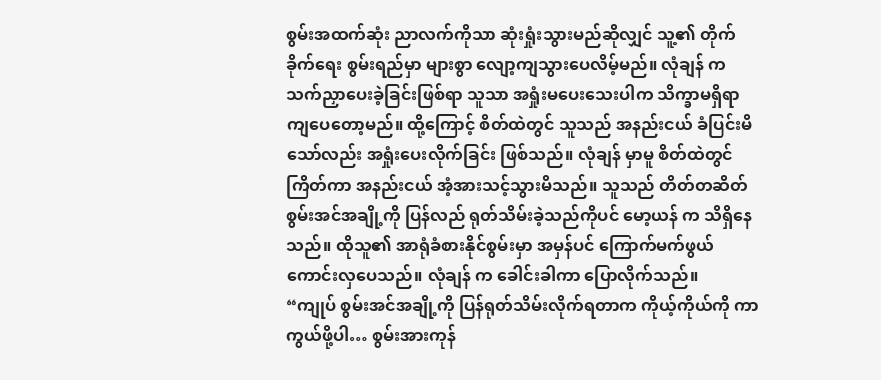စွမ်းအထက်ဆုံး ညာလက်ကိုသာ ဆုံးရှုံးသွားမည်ဆိုလျှင် သူ့၏ တိုက်ခိုက်ရေး စွမ်းရည်မှာ များစွာ လျော့ကျသွားပေလိမ့်မည်။ လုံချန် က သက်ညှာပေးခဲ့ခြင်းဖြစ်ရာ သူသာ အရှုံးမပေးသေးပါက သိက္ခာမရှိရာ ကျပေတော့မည်။ ထို့ကြောင့် စိတ်ထဲတွင် သူသည် အနည်းငယ် ခံပြင်းမိသော်လည်း အရှုံးပေးလိုက်ခြင်း ဖြစ်သည်။ လုံချန် မှာမူ စိတ်ထဲတွင်ကြိတ်ကာ အနည်းငယ် အံ့အားသင့်သွားမိသည်။ သူသည် တိတ်တဆိတ် စွမ်းအင်အချို့ကို ပြန်လည် ရုတ်သိမ်းခဲ့သည်ကိုပင် မော့ယန် က သိရှိနေသည်။ ထိုသူ၏ အာရုံခံစားနိုင်စွမ်းမှာ အမှန်ပင် ကြောက်မက်ဖွယ် ကောင်းလှပေသည်။ လုံချန် က ခေါင်းခါကာ ပြောလိုက်သည်။
“ကျုပ် စွမ်းအင်အချို့ကို ပြန်ရုတ်သိမ်းလိုက်ရတာက ကိုယ့်ကိုယ်ကို ကာကွယ်ဖို့ပါ… စွမ်းအားကုန်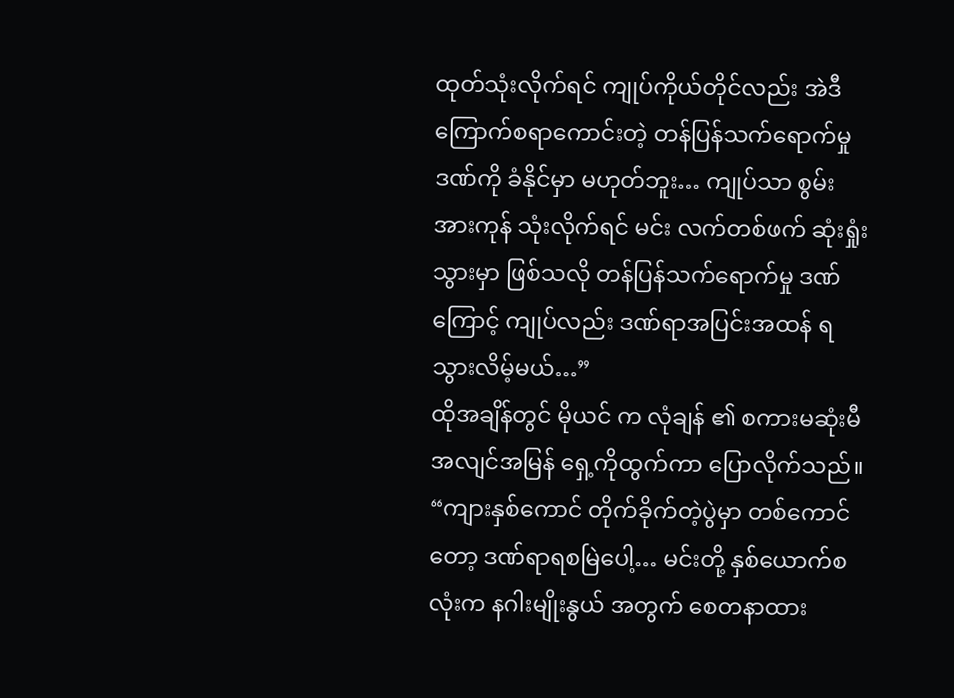ထုတ်သုံးလိုက်ရင် ကျုပ်ကိုယ်တိုင်လည်း အဲဒီကြောက်စရာကောင်းတဲ့ တန်ပြန်သက်ရောက်မှု ဒဏ်ကို ခံနိုင်မှာ မဟုတ်ဘူး… ကျုပ်သာ စွမ်းအားကုန် သုံးလိုက်ရင် မင်း လက်တစ်ဖက် ဆုံးရှုံးသွားမှာ ဖြစ်သလို တန်ပြန်သက်ရောက်မှု ဒဏ်ကြောင့် ကျုပ်လည်း ဒဏ်ရာအပြင်းအထန် ရသွားလိမ့်မယ်…”
ထိုအချိန်တွင် မိုယင် က လုံချန် ၏ စကားမဆုံးမီ အလျင်အမြန် ရှေ့ကိုထွက်ကာ ပြောလိုက်သည်။
“ကျားနှစ်ကောင် တိုက်ခိုက်တဲ့ပွဲမှာ တစ်ကောင်တော့ ဒဏ်ရာရစမြဲပေါ့… မင်းတို့ နှစ်ယောက်စလုံးက နဂါးမျိုးနွယ် အတွက် စေတနာထား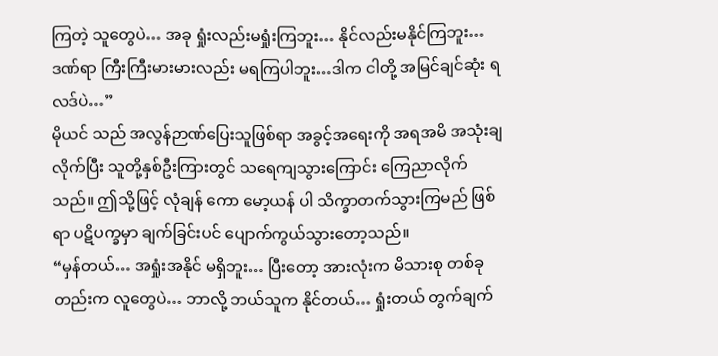ကြတဲ့ သူတွေပဲ… အခု ရှုံးလည်းမရှုံးကြဘူး… နိုင်လည်းမနိုင်ကြဘူး… ဒဏ်ရာ ကြီးကြီးမားမားလည်း မရကြပါဘူး…ဒါက ငါတို့ အမြင်ချင်ဆုံး ရလဒ်ပဲ…”
မိုယင် သည် အလွန်ဉာဏ်ပြေးသူဖြစ်ရာ အခွင့်အရေးကို အရအမိ အသုံးချလိုက်ပြီး သူတို့နှစ်ဦးကြားတွင် သရေကျသွားကြောင်း ကြေညာလိုက်သည်။ ဤသို့ဖြင့် လုံချန် ကော မော့ယန် ပါ သိက္ခာတက်သွားကြမည် ဖြစ်ရာ ပဋိပက္ခမှာ ချက်ခြင်းပင် ပျောက်ကွယ်သွားတော့သည်။
“မှန်တယ်… အရှုံးအနိုင် မရှိဘူး… ပြီးတော့ အားလုံးက မိသားစု တစ်ခုတည်းက လူတွေပဲ… ဘာလို့ ဘယ်သူက နိုင်တယ်… ရှုံးတယ် တွက်ချက်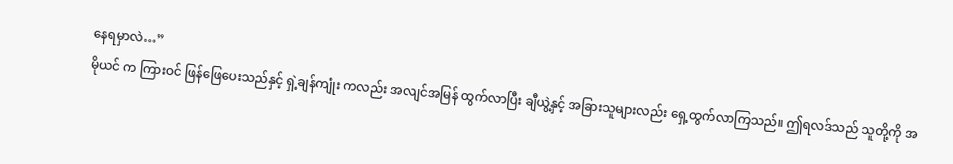နေရမှာလဲ…”
မိုယင် က ကြားဝင် ဖြန်ဖြေပေးသည်နှင့် ရှဲ့ချန်ကျုံး ကလည်း အလျင်အမြန် ထွက်လာပြီး ချီယွဲ့နှင့် အခြားသူများလည်း ရှေ့ထွက်လာကြသည်။ ဤရလဒ်သည် သူတို့ကို အ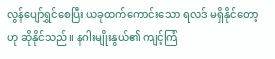လွန်ပျော်ရွှင်စေပြီး ယခုထက်ကောင်းသော ရလဒ် မရှိနိုင်တော့ဟု ဆိုနိုင်သည်။ နဂါးမျိုးနွယ်၏ ကျင့်ကြံ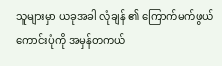သူများမှာ ယခုအခါ လုံချန် ၏ ကြောက်မက်ဖွယ် ကောင်းပုံကို အမှန်တကယ်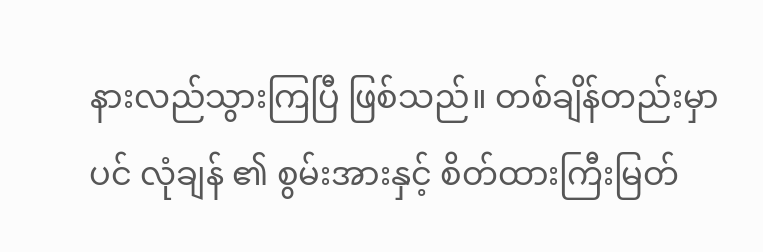နားလည်သွားကြပြီ ဖြစ်သည်။ တစ်ချိန်တည်းမှာပင် လုံချန် ၏ စွမ်းအားနှင့် စိတ်ထားကြီးမြတ်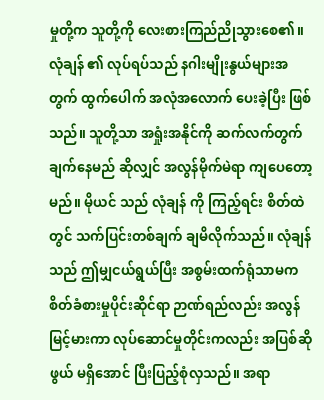မှုတို့က သူတို့ကို လေးစားကြည်ညိုသွားစေ၏။ လုံချန် ၏ လုပ်ရပ်သည် နဂါးမျိုးနွယ်များအတွက် ထွက်ပေါက် အလုံအလောက် ပေးခဲ့ပြီး ဖြစ်သည်။ သူတို့သာ အရှုံးအနိုင်ကို ဆက်လက်တွက်ချက်နေမည် ဆိုလျှင် အလွန်မိုက်မဲရာ ကျပေတော့မည်။ မိုယင် သည် လုံချန် ကို ကြည့်ရင်း စိတ်ထဲတွင် သက်ပြင်းတစ်ချက် ချမိလိုက်သည်။ လုံချန် သည် ဤမျှငယ်ရွယ်ပြီး အစွမ်းထက်ရုံသာမက စိတ်ခံစားမှုပိုင်းဆိုင်ရာ ဉာဏ်ရည်လည်း အလွန်မြင့်မားကာ လုပ်ဆောင်မှုတိုင်းကလည်း အပြစ်ဆိုဖွယ် မရှိအောင် ပြီးပြည့်စုံလှသည်။ အရာ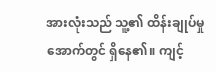အားလုံးသည် သူ့၏ ထိန်းချုပ်မှုအောက်တွင် ရှိနေ၏။ ကျင့်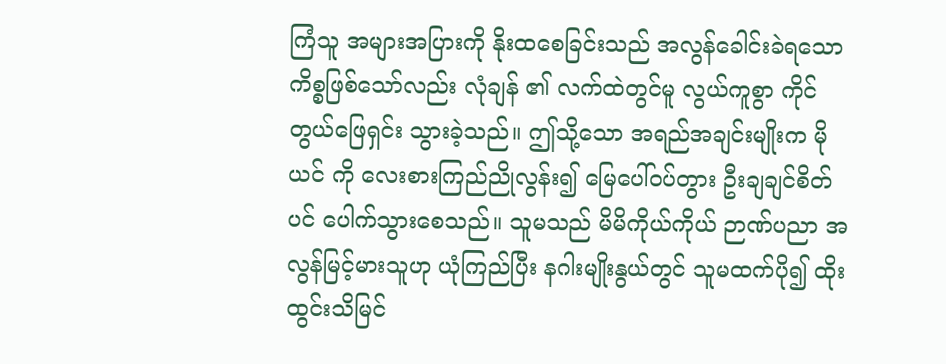ကြံသူ အများအပြားကို နိုးထစေခြင်းသည် အလွန်ခေါင်းခဲရသော ကိစ္စဖြစ်သော်လည်း လုံချန် ၏ လက်ထဲတွင်မူ လွယ်ကူစွာ ကိုင်တွယ်ဖြေရှင်း သွားခဲ့သည်။ ဤသို့သော အရည်အချင်းမျိုးက မိုယင် ကို လေးစားကြည်ညိုလွန်း၍ မြေပေါ်ဝပ်တွား ဦးချချင်စိတ်ပင် ပေါက်သွားစေသည်။ သူမသည် မိမိကိုယ်ကိုယ် ဉာဏ်ပညာ အလွန်မြင့်မားသူဟု ယုံကြည်ပြီး နဂါးမျိုးနွယ်တွင် သူမထက်ပို၍ ထိုးထွင်းသိမြင်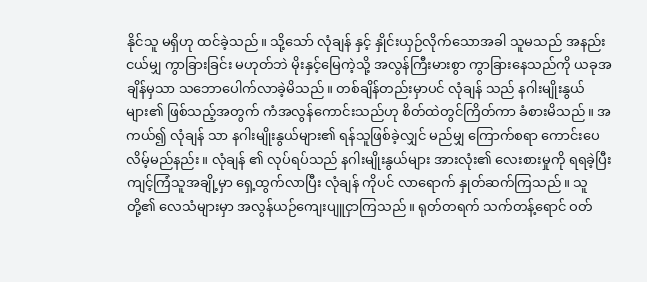နိုင်သူ မရှိဟု ထင်ခဲ့သည်။ သို့သော် လုံချန် နှင့် နှိုင်းယှဉ်လိုက်သောအခါ သူမသည် အနည်းငယ်မျှ ကွာခြားခြင်း မဟုတ်ဘဲ မိုးနှင့်မြေကဲ့သို့ အလွန်ကြီးမားစွာ ကွာခြားနေသည်ကို ယခုအချိန်မှသာ သဘောပေါက်လာခဲ့မိသည်။ တစ်ချိန်တည်းမှာပင် လုံချန် သည် နဂါးမျိုးနွယ်များ၏ ဖြစ်သည့်အတွက် ကံအလွန်ကောင်းသည်ဟု စိတ်ထဲတွင်ကြိတ်ကာ ခံစားမိသည်။ အကယ်၍ လုံချန် သာ နဂါးမျိုးနွယ်များ၏ ရန်သူဖြစ်ခဲ့လျှင် မည်မျှ ကြောက်စရာ ကောင်းပေလိမ့်မည်နည်း။ လုံချန် ၏ လုပ်ရပ်သည် နဂါးမျိုးနွယ်များ အားလုံး၏ လေးစားမှုကို ရရခဲ့ပြီး ကျင့်ကြံသူအချို့မှာ ရှေ့ထွက်လာပြီး လုံချန် ကိုပင် လာရောက် နှုတ်ဆက်ကြသည်။ သူတို့၏ လေသံများမှာ အလွန်ယဉ်ကျေးပျူငှာကြသည်။ ရုတ်တရက် သက်တန့်ရောင် ဝတ်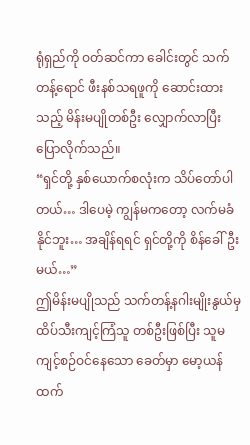ရုံရှည်ကို ဝတ်ဆင်ကာ ခေါင်းတွင် သက်တန့်ရောင် ဖီးနစ်သရဖူကို ဆောင်းထားသည့် မိန်းမပျိုတစ်ဦး လျှောက်လာပြီး ပြောလိုက်သည်။
“ရှင်တို့ နှစ်ယောက်စလုံးက သိပ်တော်ပါတယ်… ဒါပေမဲ့ ကျွန်မကတော့ လက်မခံနိုင်ဘူး… အချိန်ရရင် ရှင်တို့ကို စိန်ခေါ်ဦးမယ်…”
ဤမိန်းမပျိုသည် သက်တန့်နဂါးမျိုးနွယ်မှ ထိပ်သီးကျင့်ကြံသူ တစ်ဦးဖြစ်ပြီး သူမ ကျင့်စဉ်ဝင်နေသော ခေတ်မှာ မော့ယန် ထက်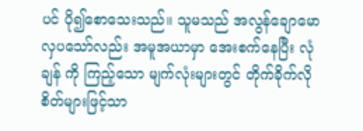ပင် ပို၍စောသေးသည်။ သူမသည် အလွန်ချောမောလှပသော်လည်း အမူအယာမှာ အေးစက်နေပြီး လုံချန် ကို ကြည့်သော မျက်လုံးများတွင် တိုက်ခိုက်လိုစိတ်များဖြင့်သာ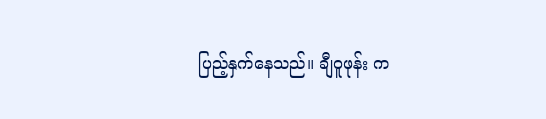ပြည့်နှက်နေသည်။ ချီဝူဖုန်း က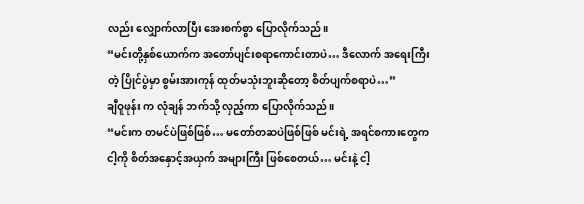လည်း လျှောက်လာပြီး အေးစက်စွာ ပြောလိုက်သည်။
“မင်းတို့နှစ်ယောက်က အတော်ပျင်းစရာကောင်းတာပဲ… ဒီလောက် အရေးကြီးတဲ့ ပြိုင်ပွဲမှာ စွမ်းအားကုန် ထုတ်မသုံးဘူးဆိုတော့ စိတ်ပျက်စရာပဲ…”
ချီဝူဖုန်း က လုံချန် ဘက်သို့ လှည့်ကာ ပြောလိုက်သည်။
“မင်းက တမင်ပဲဖြစ်ဖြစ်… မတော်တဆပဲဖြစ်ဖြစ် မင်းရဲ့ အရင်စကားတွေက ငါ့ကို စိတ်အနှောင့်အယှက် အများကြီး ဖြစ်စေတယ်… မင်းနဲ့ ငါ့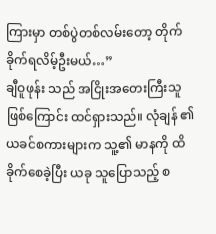ကြားမှာ တစ်ပွဲတစ်လမ်းတော့ တိုက်ခိုက်ရလိမ့်ဦးမယ်…”
ချီဝူဖုန်း သည် အငြိုးအတေးကြီးသူ ဖြစ်ကြောင်း ထင်ရှားသည်။ လုံချန် ၏ ယခင်စကားများက သူ့၏ မာနကို ထိခိုက်စေခဲ့ပြီး ယခု သူပြောသည့် စ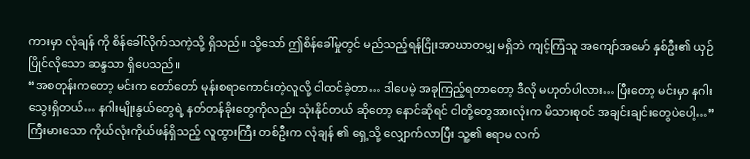ကားမှာ လုံချန် ကို စိန်ခေါ်လိုက်သကဲ့သို့ ရှိသည်။ သို့သော် ဤစိန်ခေါ်မှုတွင် မည်သည့်ရန်ငြိုးအာဃာတမျှ မရှိဘဲ ကျင့်ကြံသူ အကျော်အမော် နှစ်ဦး၏ ယှဉ်ပြိုင်လိုသော ဆန္ဒသာ ရှိပေသည်။
“အစတုန်းကတော့ မင်းက တော်တော် မုန်းစရာကောင်းတဲ့လူလို့ ငါထင်ခဲ့တာ… ဒါပေမဲ့ အခုကြည့်ရတာတော့ ဒီလို မဟုတ်ပါလား… ပြီးတော့ မင်းမှာ နဂါးသွေးရှိတယ်… နဂါးမျိုးနွယ်တွေရဲ့ နတ်တန်ခိုးတွေကိုလည်း သုံးနိုင်တယ် ဆိုတော့ နောင်ဆိုရင် ငါတို့တွေအားလုံးက မိသားစုဝင် အချင်းချင်းတွေပဲပေါ့…”
ကြီးမားသော ကိုယ်လုံးကိုယ်ဖန်ရှိသည့် လူထွားကြီး တစ်ဦးက လုံချန် ၏ ရှေ့သို့ လျှောက်လာပြီး သူ့၏ ဧရာမ လက်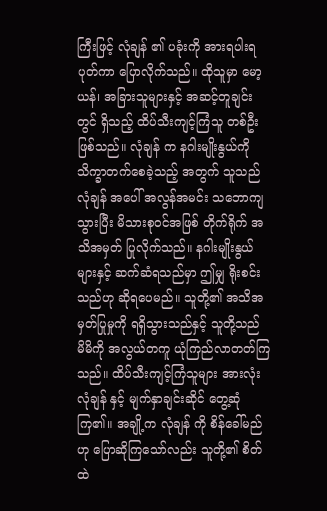ကြီးဖြင့် လုံချန် ၏ ပခုံးကို အားရပါးရပုတ်ကာ ပြောလိုက်သည်။ ထိုသူမှာ မော့ယန်၊ အခြားသူများနှင့် အဆင့်တူချင်းတွင် ရှိသည့် ထိပ်သီးကျင့်ကြံသူ တစ်ဦးဖြစ်သည်။ လုံချန် က နဂါးမျိုးနွယ်ကို သိက္ခာတက်စေခဲ့သည့် အတွက် သူသည် လုံချန် အပေါ် အလွန်အမင်း သဘောကျသွားပြီး မိသားစုဝင်အဖြစ် တိုက်ရိုက် အသိအမှတ် ပြုလိုက်သည်။ နဂါးမျိုးနွယ်များနှင့် ဆက်ဆံရသည်မှာ ဤမျှ ရိုးစင်းသည်ဟု ဆိုရပေမည်။ သူတို့၏ အသိအမှတ်ပြုမှုကို ရရှိသွားသည်နှင့် သူတို့သည် မိမိကို အလွယ်တကူ ယုံကြည်လာတတ်ကြသည်။ ထိပ်သီးကျင့်ကြံသူများ အားလုံး လုံချန် နှင့် မျက်နှာချင်းဆိုင် တွေ့ဆုံကြ၏။ အချို့က လုံချန် ကို စိန်ခေါ်မည်ဟု ပြောဆိုကြသော်လည်း သူတို့၏ စိတ်ထဲ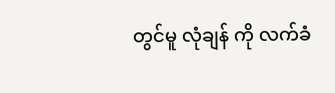တွင်မူ လုံချန် ကို လက်ခံ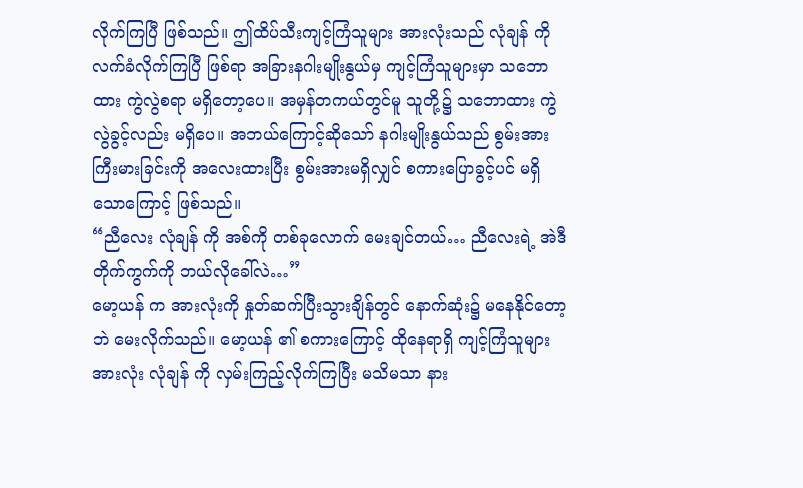လိုက်ကြပြီ ဖြစ်သည်။ ဤထိပ်သီးကျင့်ကြံသူများ အားလုံးသည် လုံချန် ကို လက်ခံလိုက်ကြပြီ ဖြစ်ရာ အခြားနဂါးမျိုးနွယ်မှ ကျင့်ကြံသူများမှာ သဘောထား ကွဲလွဲစရာ မရှိတော့ပေ။ အမှန်တကယ်တွင်မူ သူတို့၌ သဘောထား ကွဲလွဲခွင့်လည်း မရှိပေ။ အဘယ်ကြောင့်ဆိုသော် နဂါးမျိုးနွယ်သည် စွမ်းအားကြီးမားခြင်းကို အလေးထားပြီး စွမ်းအားမရှိလျှင် စကားပြောခွင့်ပင် မရှိသောကြောင့် ဖြစ်သည်။
“ညီလေး လုံချန် ကို အစ်ကို တစ်ခုလောက် မေးချင်တယ်… ညီလေးရဲ့ အဲဒီတိုက်ကွက်ကို ဘယ်လိုခေါ်လဲ…”
မော့ယန် က အားလုံးကို နှုတ်ဆက်ပြီးသွားချိန်တွင် နောက်ဆုံး၌ မနေနိုင်တော့ဘဲ မေးလိုက်သည်။ မော့ယန် ၏ စကားကြောင့် ထိုနေရာရှိ ကျင့်ကြံသူများအားလုံး လုံချန် ကို လှမ်းကြည့်လိုက်ကြပြီး မသိမသာ နား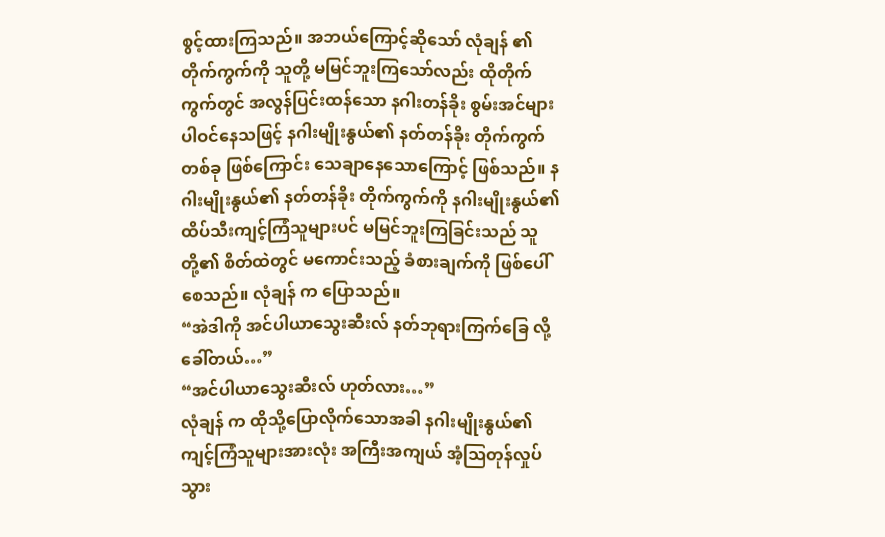စွင့်ထားကြသည်။ အဘယ်ကြောင့်ဆိုသော် လုံချန် ၏ တိုက်ကွက်ကို သူတို့ မမြင်ဘူးကြသော်လည်း ထိုတိုက်ကွက်တွင် အလွန်ပြင်းထန်သော နဂါးတန်ခိုး စွမ်းအင်များ ပါဝင်နေသဖြင့် နဂါးမျိုးနွယ်၏ နတ်တန်ခိုး တိုက်ကွက်တစ်ခု ဖြစ်ကြောင်း သေချာနေသောကြောင့် ဖြစ်သည်။ နဂါးမျိုးနွယ်၏ နတ်တန်ခိုး တိုက်ကွက်ကို နဂါးမျိုးနွယ်၏ ထိပ်သီးကျင့်ကြံသူများပင် မမြင်ဘူးကြခြင်းသည် သူတို့၏ စိတ်ထဲတွင် မကောင်းသည့် ခံစားချက်ကို ဖြစ်ပေါ်စေသည်။ လုံချန် က ပြောသည်။
“အဲဒါကို အင်ပါယာသွေးဆီးလ် နတ်ဘုရားကြက်ခြေ လို့ခေါ်တယ်…”
“အင်ပါယာသွေးဆီးလ် ဟုတ်လား…”
လုံချန် က ထိုသို့ပြောလိုက်သောအခါ နဂါးမျိုးနွယ်၏ ကျင့်ကြံသူများအားလုံး အကြီးအကျယ် အံ့ဩတုန်လှုပ်သွား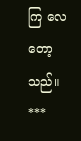ကြ လေတော့သည်။
***